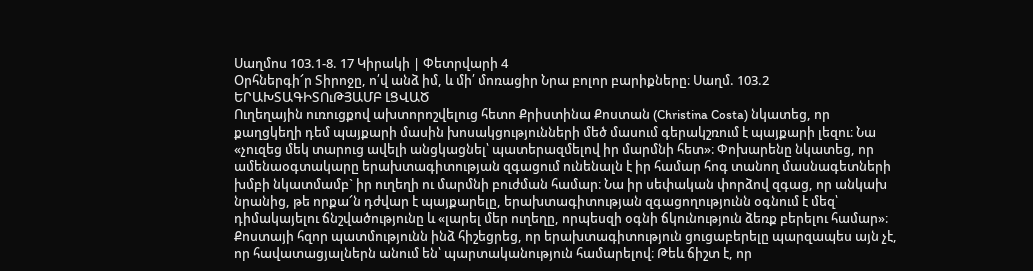Սաղմոս 103.1-8. 17 Կիրակի | Փետրվարի 4
Օրհներգի՜ր Տիրոջը, ո՛վ անձ իմ, և մի՛ մոռացիր Նրա բոլոր բարիքները։ Սաղմ. 103.2
ԵՐԱԽՏԱԳԻՏՈւԹՅԱՄԲ ԼՑՎԱԾ
Ուղեղային ուռուցքով ախտորոշվելուց հետո Քրիստինա Քոստան (Christina Costa) նկատեց, որ քաղցկեղի դեմ պայքարի մասին խոսակցությունների մեծ մասում գերակշռում է պայքարի լեզու։ Նա «չուզեց մեկ տարուց ավելի անցկացնել՝ պատերազմելով իր մարմնի հետ»։ Փոխարենը նկատեց, որ ամենաօգտակարը երախտագիտության զգացում ունենալն է իր համար հոգ տանող մասնագետների խմբի նկատմամբ` իր ուղեղի ու մարմնի բուժման համար։ Նա իր սեփական փորձով զգաց, որ անկախ նրանից, թե որքա՜ն դժվար է պայքարելը, երախտագիտության զգացողությունն օգնում է մեզ՝ դիմակայելու ճնշվածությունը և «լարել մեր ուղեղը, որպեսզի օգնի ճկունություն ձեռք բերելու համար»։
Քոստայի հզոր պատմությունն ինձ հիշեցրեց, որ երախտագիտություն ցուցաբերելը պարզապես այն չէ, որ հավատացյալներն անում են՝ պարտականություն համարելով։ Թեև ճիշտ է, որ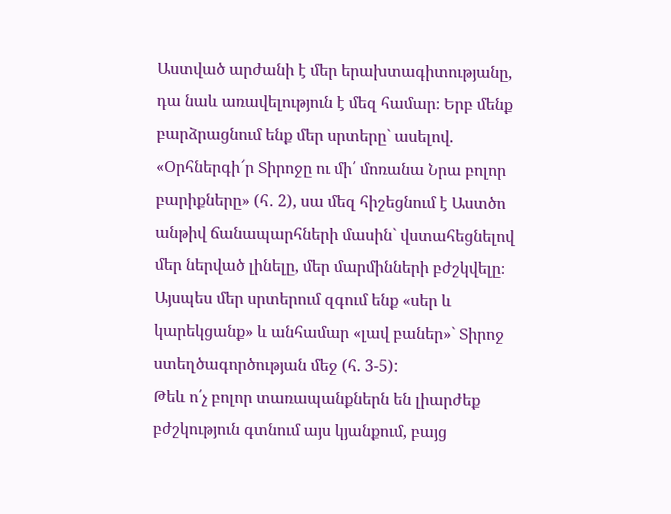Աստված արժանի է մեր երախտագիտությանը, դա նաև առավելություն է մեզ համար։ Երբ մենք բարձրացնում ենք մեր սրտերը` ասելով. «Օրհներգի՜ր Տիրոջը ու մի՛ մոռանա Նրա բոլոր բարիքները» (հ․ 2), սա մեզ հիշեցնում է Աստծո անթիվ ճանապարհների մասին` վստահեցնելով մեր ներված լինելը, մեր մարմինների բժշկվելը։ Այսպես մեր սրտերում զգում ենք «սեր և կարեկցանք» և անհամար «լավ բաներ»` Տիրոջ ստեղծագործության մեջ (հ. 3-5):
Թեև ո՛չ բոլոր տառապանքներն են լիարժեք բժշկություն գտնում այս կյանքում, բայց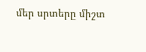մեր սրտերը միշտ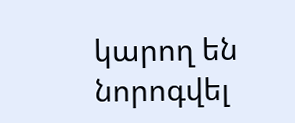կարող են նորոգվել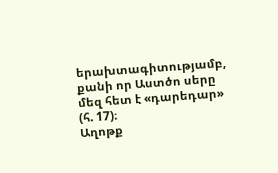երախտագիտությամբ, քանի որ Աստծո սերը մեզ հետ է «դարեդար» (հ. 17)։
Աղոթք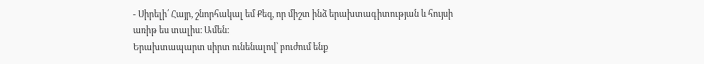- Սիրելի՛ Հայր, շնորհակալ եմ Քեզ, որ միշտ ինձ երախտագիտության և հույսի առիթ ես տալիս։ Ամեն։
Երախտապարտ սիրտ ունենալով՝ բուժում ենք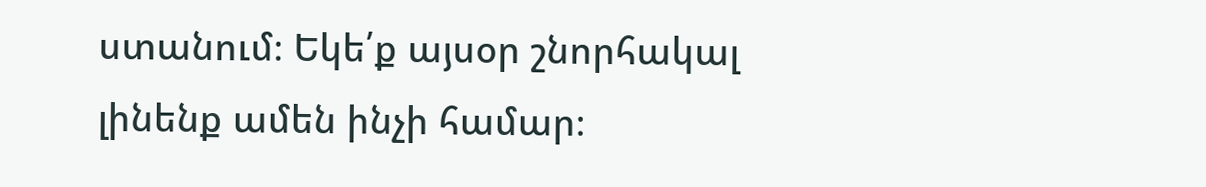ստանում։ Եկե՛ք այսօր շնորհակալ լինենք ամեն ինչի համար։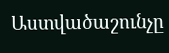Աստվածաշունչը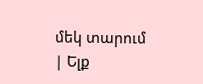մեկ տարում | Ելք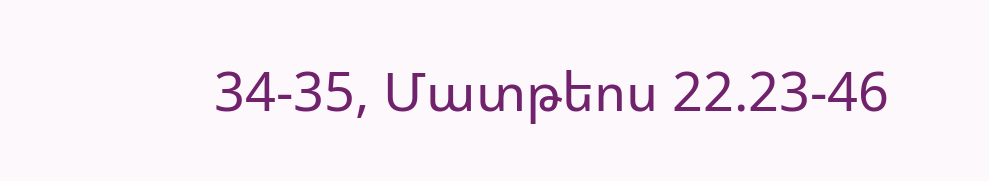34-35, Մատթեոս 22.23-46